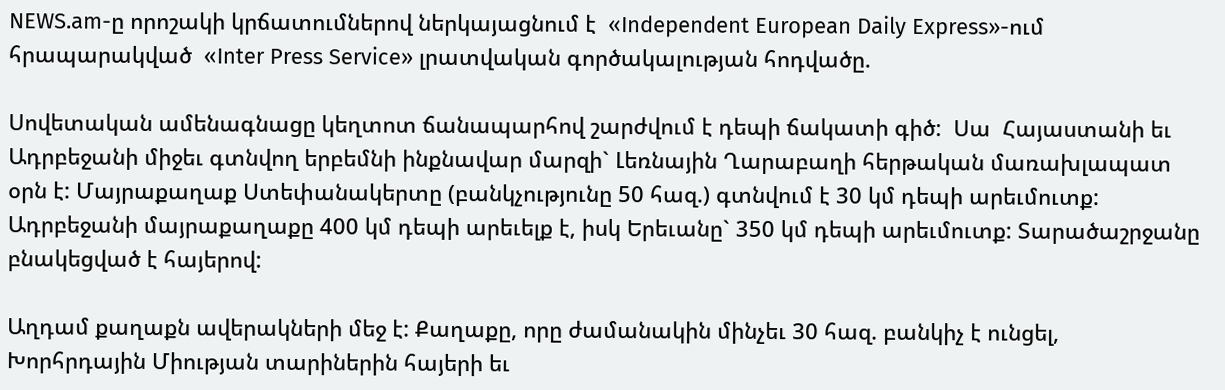NEWS.am-ը որոշակի կրճատումներով ներկայացնում է  «Independent European Daily Express»-ում հրապարակված  «Inter Press Service» լրատվական գործակալության հոդվածը.

Սովետական ամենագնացը կեղտոտ ճանապարհով շարժվում է դեպի ճակատի գիծ:  Սա  Հայաստանի եւ Ադրբեջանի միջեւ գտնվող երբեմնի ինքնավար մարզի` Լեռնային Ղարաբաղի հերթական մառախլապատ օրն է: Մայրաքաղաք Ստեփանակերտը (բանկչությունը 50 հազ.) գտնվում է 30 կմ դեպի արեւմուտք: Ադրբեջանի մայրաքաղաքը 400 կմ դեպի արեւելք է, իսկ Երեւանը` 350 կմ դեպի արեւմուտք: Տարածաշրջանը բնակեցված է հայերով:

Աղդամ քաղաքն ավերակների մեջ է: Քաղաքը, որը ժամանակին մինչեւ 30 հազ. բանկիչ է ունցել,  Խորհրդային Միության տարիներին հայերի եւ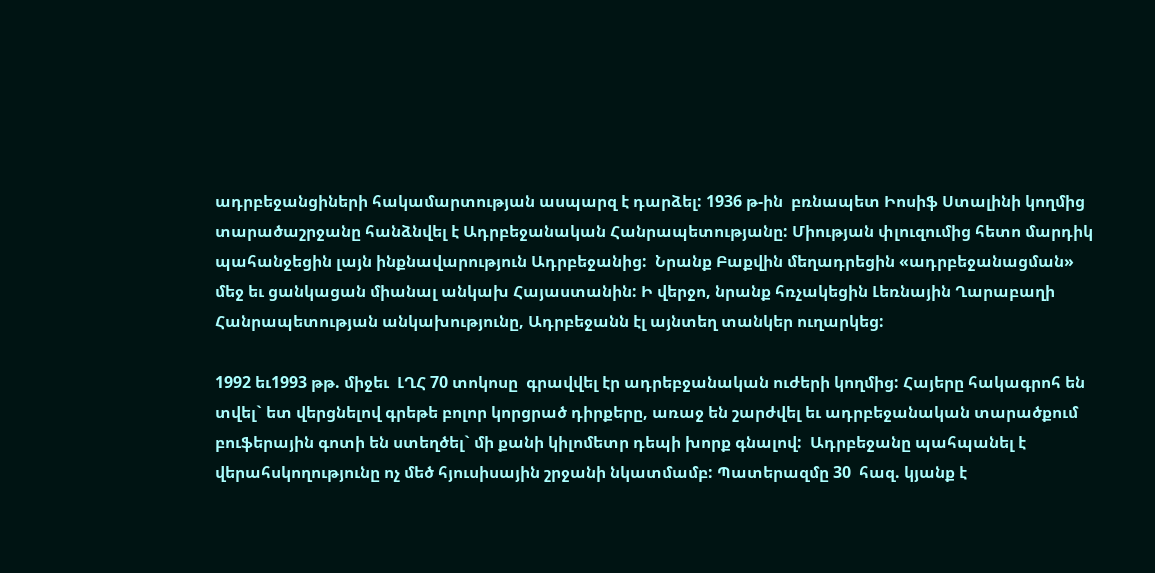ադրբեջանցիների հակամարտության ասպարզ է դարձել: 1936 թ-ին  բռնապետ Իոսիֆ Ստալինի կողմից տարածաշրջանը հանձնվել է Ադրբեջանական Հանրապետությանը: Միության փլուզումից հետո մարդիկ պահանջեցին լայն ինքնավարություն Ադրբեջանից:  Նրանք Բաքվին մեղադրեցին «ադրբեջանացման» մեջ եւ ցանկացան միանալ անկախ Հայաստանին: Ի վերջո, նրանք հռչակեցին Լեռնային Ղարաբաղի Հանրապետության անկախությունը, Ադրբեջանն էլ այնտեղ տանկեր ուղարկեց:

1992 եւ1993 թթ. միջեւ  ԼՂՀ 70 տոկոսը  գրավվել էր ադրեբջանական ուժերի կողմից: Հայերը հակագրոհ են տվել` ետ վերցնելով գրեթե բոլոր կորցրած դիրքերը, առաջ են շարժվել եւ ադրբեջանական տարածքում բուֆերային գոտի են ստեղծել` մի քանի կիլոմետր դեպի խորք գնալով:  Ադրբեջանը պահպանել է վերահսկողությունը ոչ մեծ հյուսիսային շրջանի նկատմամբ: Պատերազմը 30  հազ. կյանք է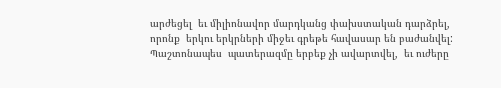արժեցել  եւ միլիոնավոր մարդկանց փախստական դարձրել, որոնք  երկու երկրների միջեւ գրեթե հավասար են բաժանվել: Պաշտոնապես  պատերազմը երբեք չի ավարտվել,  եւ ուժերը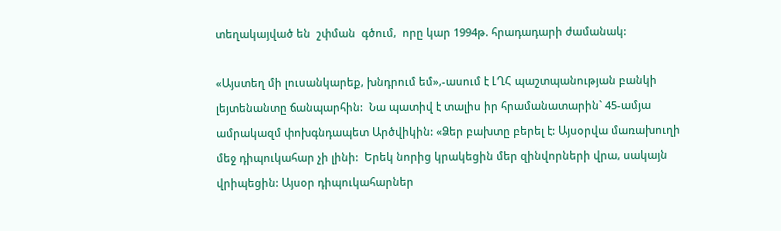տեղակայված են  շփման  գծում,  որը կար 1994թ. հրադադարի ժամանակ:

«Այստեղ մի լուսանկարեք, խնդրում եմ»,-ասում է ԼՂՀ պաշտպանության բանկի լեյտենանտը ճանպարհին:  Նա պատիվ է տալիս իր հրամանատարին` 45-ամյա ամրակազմ փոխգնդապետ Արծվիկին: «Ձեր բախտը բերել է: Այսօրվա մառախուղի մեջ դիպուկահար չի լինի:  Երեկ նորից կրակեցին մեր զինվորների վրա, սակայն վրիպեցին: Այսօր դիպուկահարներ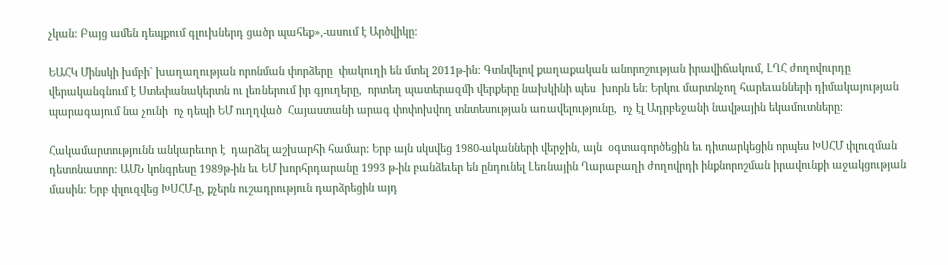չկան: Բայց ամեն դեպքում գլուխներդ ցածր պահեք»,-ասում է Արծվիկը:

ԵԱՀԿ Մինսկի խմբի` խաղաղության որոնման փորձերը  փակուղի են մտել 2011թ-ին: Գտնվելով քաղաքական անորոշության իրավիճակում, ԼՂՀ ժողովուրդը վերականգնում է Ստեփանակերտն ու լեռներում իր գյուղերը,  որտեղ պատերազմի վերքերը նախկինի պես  խորն են: Երկու մարտնչող հարեւանների դիմակայության պարագայում նա չունի  ոչ դեպի ԵՄ ուղղված  Հայաստանի արագ փոփոխվող տնտեսության առավելությունը,  ոչ էլ Ադրբեջանի նավթային եկամուտները:

Հակամարտությունն անկարեւոր է  դարձել աշխարհի համար: Երբ այն սկսվեց 1980-ականների վերջին, այն  օգտագործեցին եւ դիտարկեցին որպես ԽՍՀՄ փլուզման դետոնատոր: ԱՄՆ կոնգրեսը 1989թ-ին եւ ԵՄ խորհրդարանը 1993 թ-ին բանձեւեր են ընդունել Լեռնային Ղարաբաղի ժողովրդի ինքնորոշման իրավունքի աջակցության մասին: Երբ փլուզվեց ԽՍՀՄ-ը, քչերն ուշադրություն դարձրեցին այդ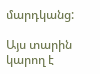մարդկանց:

Այս տարին կարող է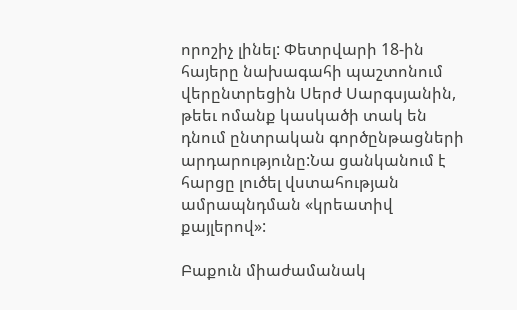որոշիչ լինել: Փետրվարի 18-ին հայերը նախագահի պաշտոնում վերընտրեցին Սերժ Սարգսյանին, թեեւ ոմանք կասկածի տակ են դնում ընտրական գործընթացների արդարությունը:Նա ցանկանում է հարցը լուծել վստահության ամրապնդման «կրեատիվ քայլերով»:

Բաքուն միաժամանակ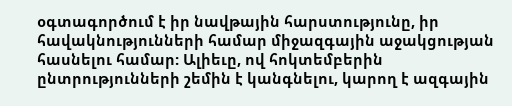օգտագործում է իր նավթային հարստությունը, իր հավակնությունների համար միջազգային աջակցության հասնելու համար: Ալիեւը, ով հոկտեմբերին ընտրությունների շեմին է կանգնելու, կարող է ազգային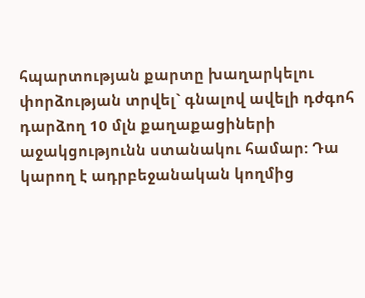հպարտության քարտը խաղարկելու փորձության տրվել` գնալով ավելի դժգոհ դարձող 10 մլն քաղաքացիների աջակցությունն ստանակու համար: Դա կարող է ադրբեջանական կողմից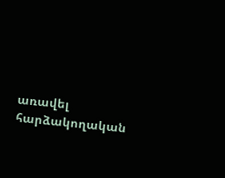առավել հարձակողական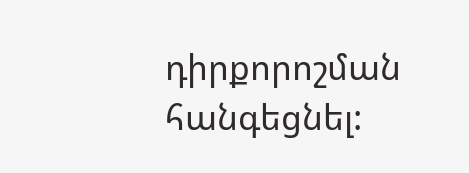դիրքորոշման հանգեցնել: